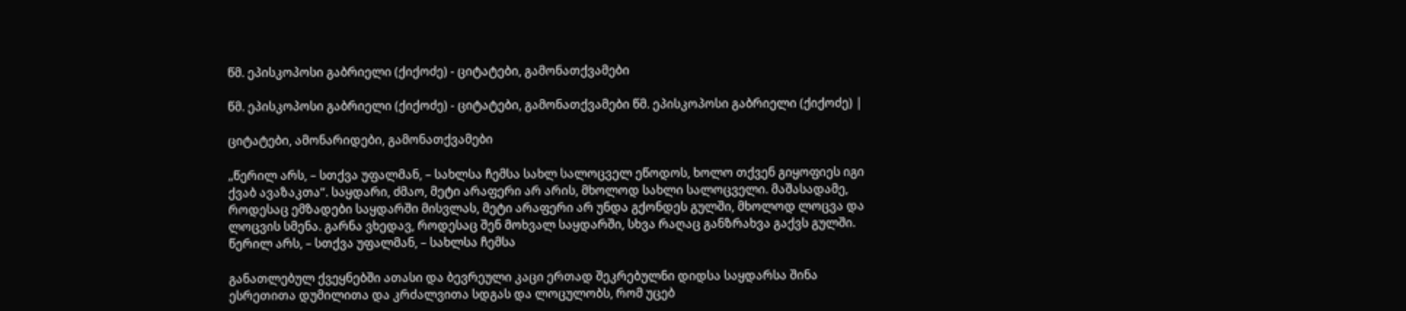წმ. ეპისკოპოსი გაბრიელი (ქიქოძე) - ციტატები, გამონათქვამები

წმ. ეპისკოპოსი გაბრიელი (ქიქოძე) - ციტატები, გამონათქვამები წმ. ეპისკოპოსი გაბრიელი (ქიქოძე) |

ციტატები, ამონარიდები, გამონათქვამები

„წერილ არს, – სთქვა უფალმან, – სახლსა ჩემსა სახლ სალოცველ ეწოდოს, ხოლო თქვენ გიყოფიეს იგი ქვაბ ავაზაკთა“. საყდარი, ძმაო, მეტი არაფერი არ არის, მხოლოდ სახლი სალოცველი. მაშასადამე, როდესაც ემზადები საყდარში მისვლას, მეტი არაფერი არ უნდა გქონდეს გულში, მხოლოდ ლოცვა და ლოცვის სმენა. გარნა ვხედავ, როდესაც შენ მოხვალ საყდარში, სხვა რაღაც განზრახვა გაქვს გულში. წერილ არს, – სთქვა უფალმან, – სახლსა ჩემსა

განათლებულ ქვეყნებში ათასი და ბევრეული კაცი ერთად შეკრებულნი დიდსა საყდარსა შინა ესრეთითა დუმილითა და კრძალვითა სდგას და ლოცულობს, რომ უცებ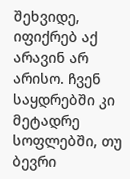შეხვიდე, იფიქრებ აქ არავინ არ არისო. ჩვენ საყდრებში კი მეტადრე სოფლებში, თუ ბევრი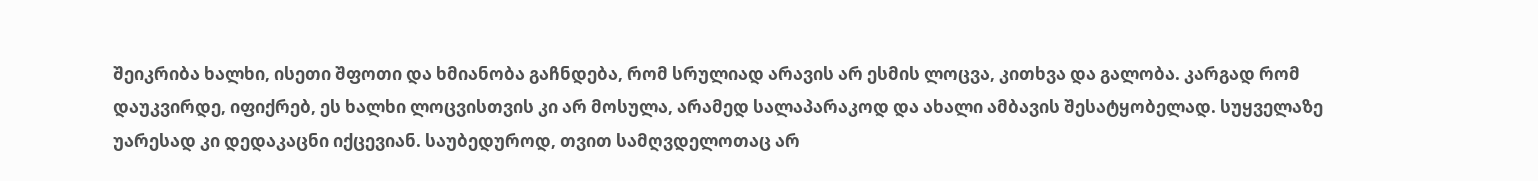შეიკრიბა ხალხი, ისეთი შფოთი და ხმიანობა გაჩნდება, რომ სრულიად არავის არ ესმის ლოცვა, კითხვა და გალობა. კარგად რომ დაუკვირდე, იფიქრებ, ეს ხალხი ლოცვისთვის კი არ მოსულა, არამედ სალაპარაკოდ და ახალი ამბავის შესატყობელად. სუყველაზე უარესად კი დედაკაცნი იქცევიან. საუბედუროდ, თვით სამღვდელოთაც არ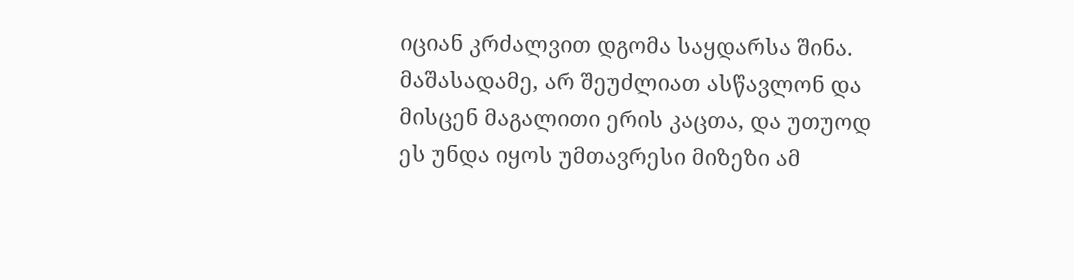იციან კრძალვით დგომა საყდარსა შინა. მაშასადამე, არ შეუძლიათ ასწავლონ და მისცენ მაგალითი ერის კაცთა, და უთუოდ ეს უნდა იყოს უმთავრესი მიზეზი ამ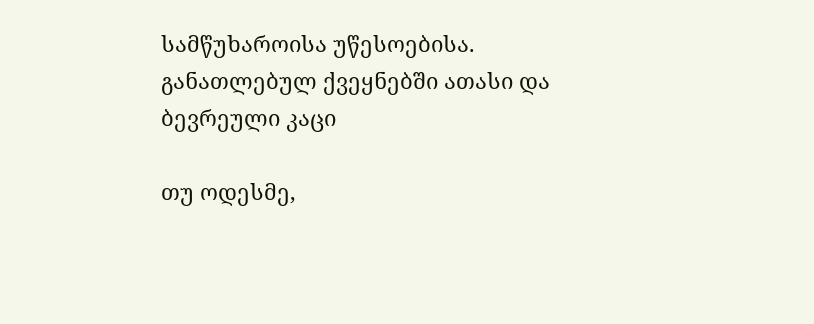სამწუხაროისა უწესოებისა. განათლებულ ქვეყნებში ათასი და ბევრეული კაცი

თუ ოდესმე,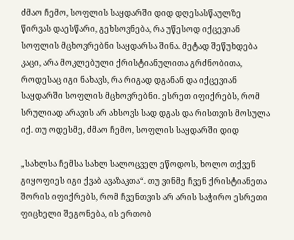ძმაო ჩემო, სოფლის საყდარში დიდ დღესასწაულზე წირვას დაესწარი, გეხსოვნება, რა უწესოდ იქცევიან სოფლის მცხოვრებნი საყდარსა შინა. მეტად შეწუხდება კაცი, არა მოკლებული ქრისტიანულითა გრძნობითა, როდესაც იგი ნახავს, რა რიგად დგანან და იქცევიან საყდარში სოფლის მცხოვრებნი. ესრეთ იფიქრებს, რომ სრულიად არავის არ ახსოვს სად დგას და რისთვის მოსულა იქ. თუ ოდესმე, ძმაო ჩემო, სოფლის საყდარში დიდ

„სახლსა ჩემსა სახლ სალოცველ ეწოდოს, ხოლო თქვენ გიყოფიეს იგი ქვაბ ავაზაკთა“. თუ ვინმე ჩვენ ქრისტიანეთა შორის იფიქრებს, რომ ჩვენთვის არ არის საჭირო ესრეთი ფიცხელი შეგონება, ის ერთობ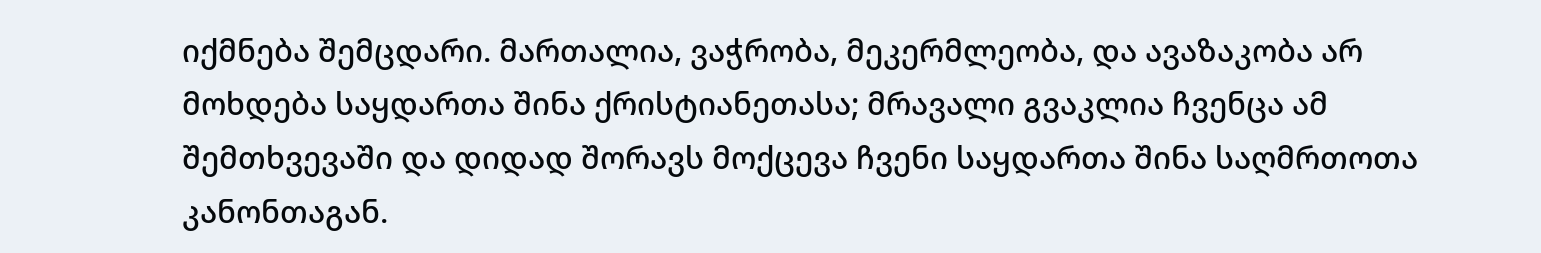იქმნება შემცდარი. მართალია, ვაჭრობა, მეკერმლეობა, და ავაზაკობა არ მოხდება საყდართა შინა ქრისტიანეთასა; მრავალი გვაკლია ჩვენცა ამ შემთხვევაში და დიდად შორავს მოქცევა ჩვენი საყდართა შინა საღმრთოთა კანონთაგან.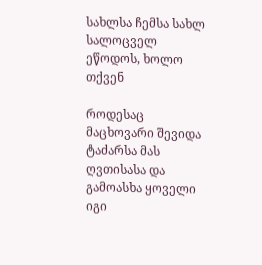სახლსა ჩემსა სახლ სალოცველ ეწოდოს, ხოლო თქვენ

როდესაც მაცხოვარი შევიდა ტაძარსა მას ღვთისასა და გამოასხა ყოველი იგი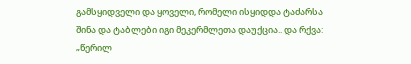გამსყიდველი და ყოველი, რომელი ისყიდდა ტაძარსა შინა და ტაბლები იგი მეკერმლეთა დაუქცია.. და რქვა: „წერილ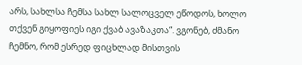არს, სახლსა ჩემსა სახლ სალოცველ ეწოდოს, ხოლო თქვენ გიყოფიეს იგი ქვაბ ავაზაკთა“. ვგონებ, ძმანო ჩემნო, რომ ესრედ ფიცხლად მისთვის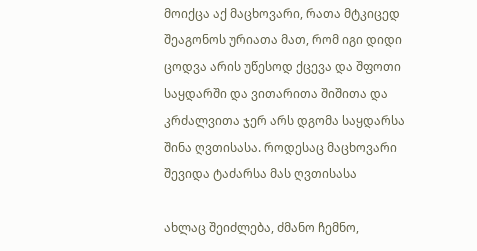მოიქცა აქ მაცხოვარი, რათა მტკიცედ შეაგონოს ურიათა მათ, რომ იგი დიდი ცოდვა არის უწესოდ ქცევა და შფოთი საყდარში და ვითარითა შიშითა და კრძალვითა ჯერ არს დგომა საყდარსა შინა ღვთისასა. როდესაც მაცხოვარი შევიდა ტაძარსა მას ღვთისასა

ახლაც შეიძლება, ძმანო ჩემნო,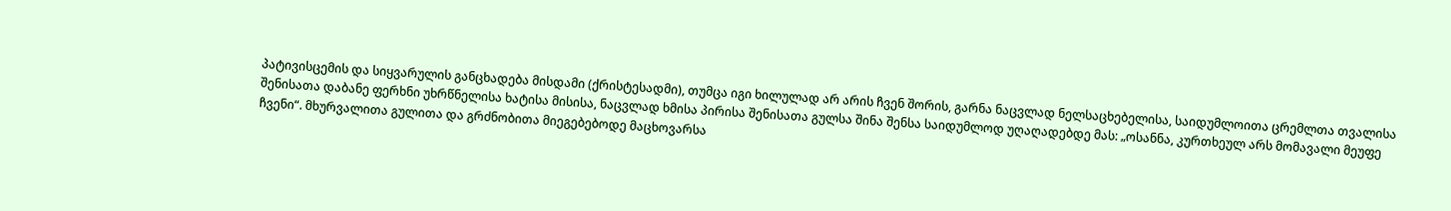პატივისცემის და სიყვარულის განცხადება მისდამი (ქრისტესადმი), თუმცა იგი ხილულად არ არის ჩვენ შორის, გარნა ნაცვლად ნელსაცხებელისა, საიდუმლოითა ცრემლთა თვალისა შენისათა დაბანე ფერხნი უხრწნელისა ხატისა მისისა, ნაცვლად ხმისა პირისა შენისათა გულსა შინა შენსა საიდუმლოდ უღაღადებდე მას: „ოსანნა, კურთხეულ არს მომავალი მეუფე ჩვენი“. მხურვალითა გულითა და გრძნობითა მიეგებებოდე მაცხოვარსა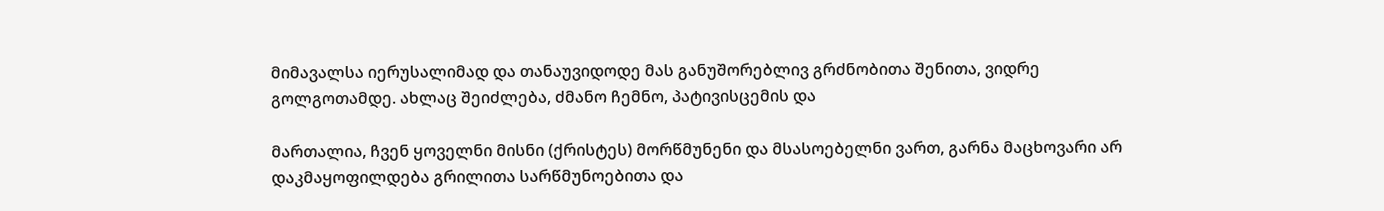მიმავალსა იერუსალიმად და თანაუვიდოდე მას განუშორებლივ გრძნობითა შენითა, ვიდრე გოლგოთამდე. ახლაც შეიძლება, ძმანო ჩემნო, პატივისცემის და

მართალია, ჩვენ ყოველნი მისნი (ქრისტეს) მორწმუნენი და მსასოებელნი ვართ, გარნა მაცხოვარი არ დაკმაყოფილდება გრილითა სარწმუნოებითა და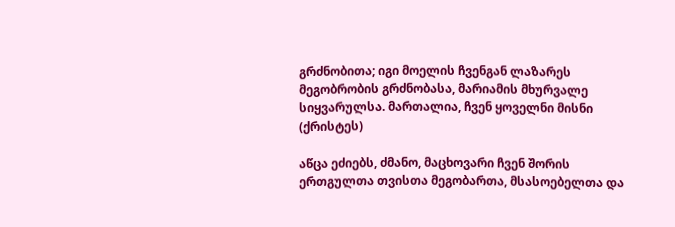გრძნობითა; იგი მოელის ჩვენგან ლაზარეს მეგობრობის გრძნობასა, მარიამის მხურვალე სიყვარულსა. მართალია, ჩვენ ყოველნი მისნი (ქრისტეს)

აწცა ეძიებს, ძმანო, მაცხოვარი ჩვენ შორის ერთგულთა თვისთა მეგობართა, მსასოებელთა და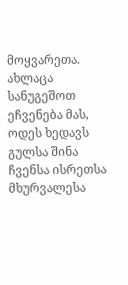მოყვარეთა. ახლაცა სანუგეშოთ ეჩვენება მას, ოდეს ხედავს გულსა შინა ჩვენსა ისრეთსა მხურვალესა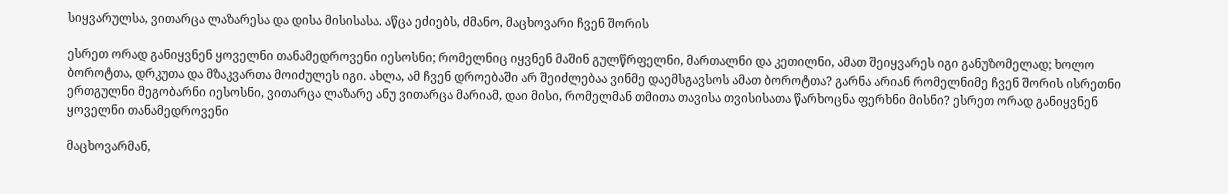სიყვარულსა, ვითარცა ლაზარესა და დისა მისისასა. აწცა ეძიებს, ძმანო, მაცხოვარი ჩვენ შორის

ესრეთ ორად განიყვნენ ყოველნი თანამედროვენი იესოსნი; რომელნიც იყვნენ მაშინ გულწრფელნი, მართალნი და კეთილნი, ამათ შეიყვარეს იგი განუზომელად; ხოლო ბოროტთა, დრკუთა და მზაკვართა მოიძულეს იგი. ახლა, ამ ჩვენ დროებაში არ შეიძლებაა ვინმე დაემსგავსოს ამათ ბოროტთა? გარნა არიან რომელნიმე ჩვენ შორის ისრეთნი ერთგულნი მეგობარნი იესოსნი, ვითარცა ლაზარე ანუ ვითარცა მარიამ, დაი მისი, რომელმან თმითა თავისა თვისისათა წარხოცნა ფერხნი მისნი? ესრეთ ორად განიყვნენ ყოველნი თანამედროვენი

მაცხოვარმან,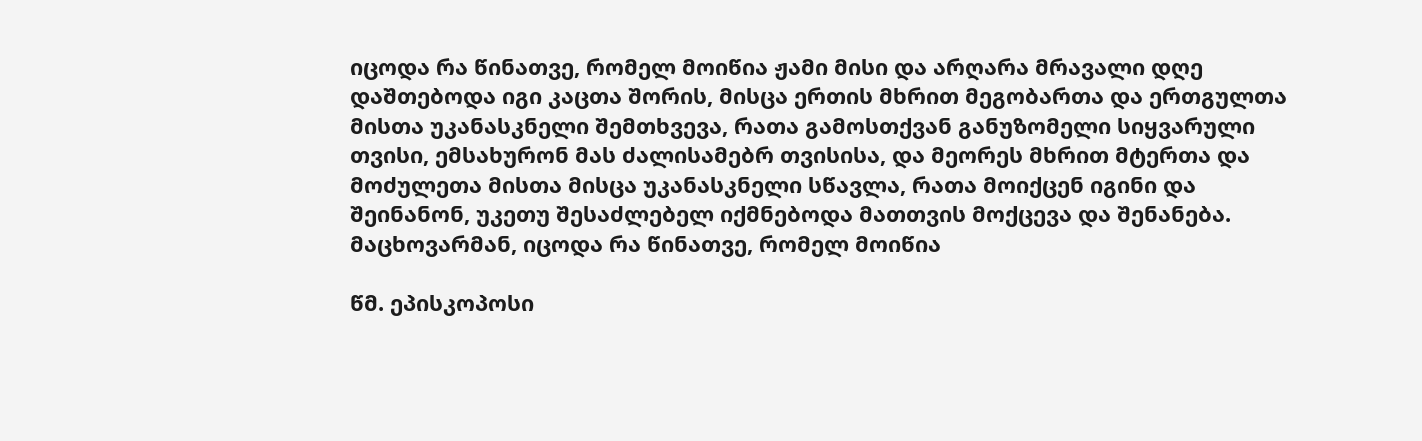იცოდა რა წინათვე, რომელ მოიწია ჟამი მისი და არღარა მრავალი დღე დაშთებოდა იგი კაცთა შორის, მისცა ერთის მხრით მეგობართა და ერთგულთა მისთა უკანასკნელი შემთხვევა, რათა გამოსთქვან განუზომელი სიყვარული თვისი, ემსახურონ მას ძალისამებრ თვისისა, და მეორეს მხრით მტერთა და მოძულეთა მისთა მისცა უკანასკნელი სწავლა, რათა მოიქცენ იგინი და შეინანონ, უკეთუ შესაძლებელ იქმნებოდა მათთვის მოქცევა და შენანება. მაცხოვარმან, იცოდა რა წინათვე, რომელ მოიწია

წმ. ეპისკოპოსი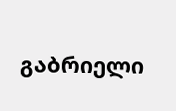გაბრიელი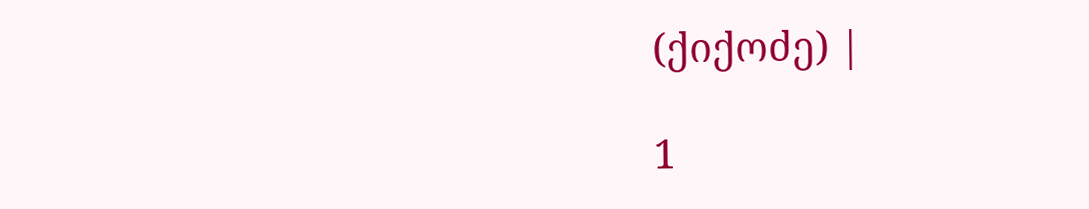(ქიქოძე) |

1